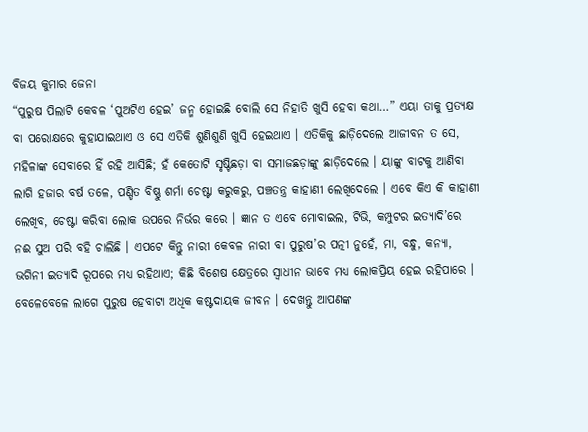ବିଜୟ କୁମାର ଜେନା
“ପୁରୁଷ ପିଲାଟି କେବଳ ‘ପୁଅଟିଏ ହେଇ’ ଜନ୍ମ ହୋଇଛି ବୋଲି ସେ ନିହାତି ଖୁସି ହେବା କଥା…” ଏୟା ତାକୁ ପ୍ରତ୍ୟକ୍ଷ ବା ପରୋକ୍ଷରେ କୁହାଯାଇଥାଏ ଓ ସେ ଏତିକି ଶୁଣିଶୁଣି ଖୁସି ହେଇଥାଏ । ଏତିକିକୁ ଛାଡ଼ିଦେଲେ ଆଜୀବନ ତ ସେ, ମହିଳାଙ୍କ ସେବାରେ ହିଁ ରହି ଆସିଛି; ହଁ କେତୋଟି ସୃଷ୍ଟିଛଡ଼ା ବା ସମାଜଛଡ଼ାଙ୍କୁ ଛାଡ଼ିଦେଲେ । ୟାଙ୍କୁ ବାଟକୁ ଆଣିବା ଲାଗି ହଜାର ବର୍ଷ ତଳେ, ପଣ୍ଡିତ ବିଷ୍ଣୁ ଶର୍ମା ଚେଷ୍ଟା କରୁକରୁ, ପଞ୍ଚତନ୍ତ୍ର କାହାଣୀ ଲେଖିଦେଲେ । ଏବେ କିଏ କି କାହାଣୀ ଲେଖିବ, ଚେଷ୍ଟା କରିବା ଲୋକ ଉପରେ ନିର୍ଭର କରେ । ଜ୍ଞାନ ତ ଏବେ ମୋବାଇଲ, ଟିଭି, କମ୍ପୁଟର ଇତ୍ୟାଦି’ରେ ନଈ ସୁଅ ପରି ବହି ଚାଲିଛି । ଏପଟେ କିନ୍ତୁ ନାରୀ କେବଳ ନାରୀ ବା ପୁରୁଷ’ର ପତ୍ନୀ ନୁହେଁ, ମା, ବନ୍ଧୁ, କନ୍ୟା, ଭଗିନୀ ଇତ୍ୟାଦି ରୂପରେ ମଧ୍ୟ ରହିଥାଏ; କିଛି ବିଶେଷ କ୍ଷେତ୍ରରେ ସ୍ଵାଧୀନ ଭାବେ ମଧ୍ୟ ଲୋକପ୍ରିୟ ହେଇ ରହିପାରେ । ବେଳେବେଳେ ଲାଗେ ପୁରୁଷ ହେବାଟା ଅଧିକ କଷ୍ଟଦାୟକ ଜୀବନ । ଦେଖନ୍ତୁ ଆପଣଙ୍କ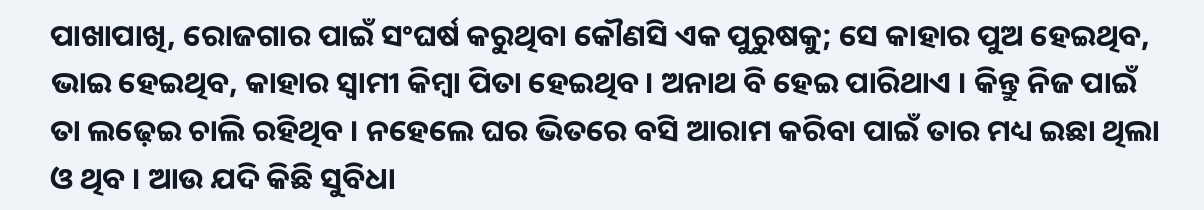ପାଖାପାଖି, ରୋଜଗାର ପାଇଁ ସଂଘର୍ଷ କରୁଥିବା କୌଣସି ଏକ ପୁରୁଷକୁ; ସେ କାହାର ପୁଅ ହେଇଥିବ, ଭାଇ ହେଇଥିବ, କାହାର ସ୍ଵାମୀ କିମ୍ୱା ପିତା ହେଇଥିବ। ଅନାଥ ବି ହେଇ ପାରିଥାଏ । କିନ୍ତୁ ନିଜ ପାଇଁ ତା ଲଢ଼େଇ ଚାଲି ରହିଥିବ । ନହେଲେ ଘର ଭିତରେ ବସି ଆରାମ କରିବା ପାଇଁ ତାର ମଧ୍ୟ ଇଛା ଥିଲା ଓ ଥିବ । ଆଉ ଯଦି କିଛି ସୁବିଧା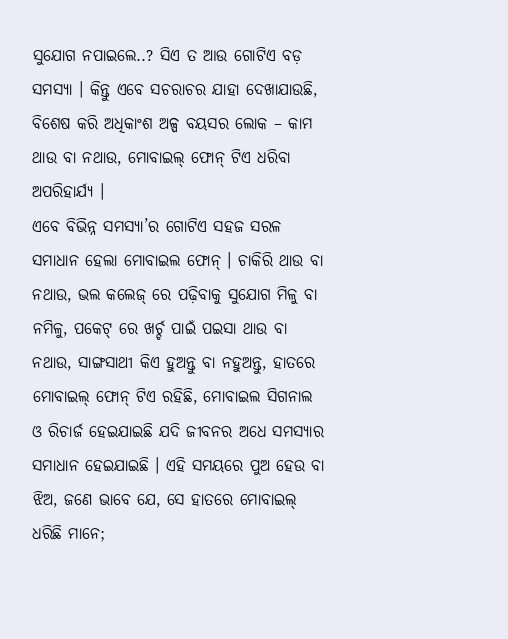ସୁଯୋଗ ନପାଇଲେ..? ସିଏ ତ ଆଉ ଗୋଟିଏ ବଡ଼ ସମସ୍ୟା । କିନ୍ତୁ ଏବେ ସଚରାଚର ଯାହା ଦେଖାଯାଉଛି, ବିଶେଷ କରି ଅଧିକାଂଶ ଅଳ୍ପ ବୟସର ଲୋକ – କାମ ଥାଉ ବା ନଥାଉ, ମୋବାଇଲ୍ ଫୋନ୍ ଟିଏ ଧରିବା ଅପରିହାର୍ଯ୍ୟ ।
ଏବେ ବିଭିନ୍ନ ସମସ୍ୟା’ର ଗୋଟିଏ ସହଜ ସରଳ ସମାଧାନ ହେଲା ମୋବାଇଲ ଫୋନ୍ । ଚାକିରି ଥାଉ ବା ନଥାଉ, ଭଲ କଲେଜ୍ ରେ ପଢ଼ିବାକୁ ସୁଯୋଗ ମିଳୁ ବା ନମିଳୁ, ପକେଟ୍ ରେ ଖର୍ଚ୍ଚ ପାଇଁ ପଇସା ଥାଉ ବା ନଥାଉ, ସାଙ୍ଗସାଥୀ କିଏ ହୁଅନ୍ତୁ ବା ନହୁଅନ୍ତୁ, ହାତରେ ମୋବାଇଲ୍ ଫୋନ୍ ଟିଏ ରହିଛି, ମୋବାଇଲ ସିଗନାଲ ଓ ରିଚାର୍ଜ ହେଇଯାଇଛି ଯଦି ଜୀବନର ଅଧେ ସମସ୍ୟାର ସମାଧାନ ହେଇଯାଇଛି । ଏହି ସମୟରେ ପୁଅ ହେଉ ବା ଝିଅ, ଜଣେ ଭାବେ ଯେ, ସେ ହାତରେ ମୋବାଇଲ୍ ଧରିଛି ମାନେ;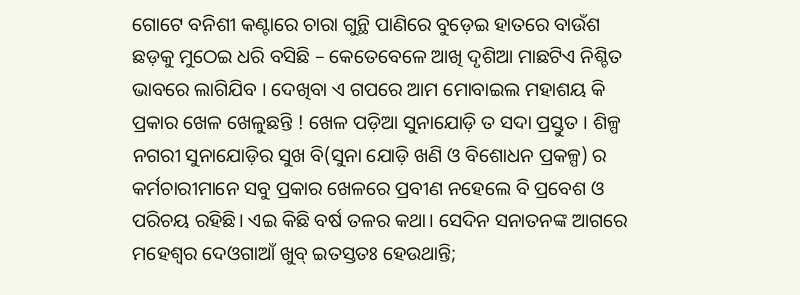ଗୋଟେ ବନିଶୀ କଣ୍ଟାରେ ଚାରା ଗୁନ୍ଥି ପାଣିରେ ବୁଡ଼େଇ ହାତରେ ବାଉଁଶ ଛଡ଼କୁ ମୁଠେଇ ଧରି ବସିଛି – କେତେବେଳେ ଆଖି ଦୃଶିଆ ମାଛଟିଏ ନିଶ୍ଚିତ ଭାବରେ ଲାଗିଯିବ । ଦେଖିବା ଏ ଗପରେ ଆମ ମୋବାଇଲ ମହାଶୟ କି ପ୍ରକାର ଖେଳ ଖେଳୁଛନ୍ତି ! ଖେଳ ପଡ଼ିଆ ସୁନାଯୋଡ଼ି ତ ସଦା ପ୍ରସ୍ତୁତ । ଶିଳ୍ପ ନଗରୀ ସୁନାଯୋଡ଼ିର ସୁଖ ବି(ସୁନା ଯୋଡ଼ି ଖଣି ଓ ବିଶୋଧନ ପ୍ରକଳ୍ପ) ର କର୍ମଚାରୀମାନେ ସବୁ ପ୍ରକାର ଖେଳରେ ପ୍ରବୀଣ ନହେଲେ ବି ପ୍ରବେଶ ଓ ପରିଚୟ ରହିଛି। ଏଇ କିଛି ବର୍ଷ ତଳର କଥା। ସେଦିନ ସନାତନଙ୍କ ଆଗରେ ମହେଶ୍ଵର ଦେଓଗାଆଁ ଖୁବ୍ ଇତସ୍ତତଃ ହେଉଥାନ୍ତି;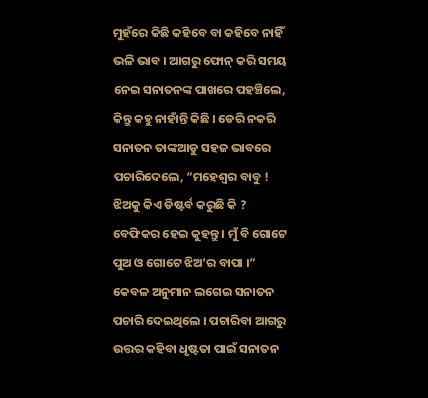ମୁହଁରେ କିଛି କହିବେ ବା କହିବେ ନାହିଁ ଭଳି ଭାବ । ଆଗରୁ ଫୋନ୍ କରି ସମୟ ନେଇ ସନାତନଙ୍କ ପାଖରେ ପହଞ୍ଚିଲେ, କିନ୍ତୁ କହୁ ନାହାଁନ୍ତି କିଛି । ଡେରି ନକରି ସନାତନ ତାଙ୍କଆଡୁ ସହଜ ଭାବରେ ପଚାରିଦେଲେ, “ମହେଶ୍ୱର ବାବୁ ! ଝିଅକୁ କିଏ ଡିଷ୍ଟର୍ବ କରୁଛି କି ? ବେଫିକର ହେଇ କୁହନ୍ତୁ । ମୁଁ ବି ଗୋଟେ ପୁଅ ଓ ଗୋଟେ ଝିଅ’ର ବାପା ।” କେବଳ ଅନୁମାନ ଲଗେଇ ସନାତନ ପଚାରି ଦେଇଥିଲେ । ପଚାରିବା ଆଗରୁ ଉତ୍ତର କହିବା ଧୃଷ୍ଟତା ପାଇଁ ସନାତନ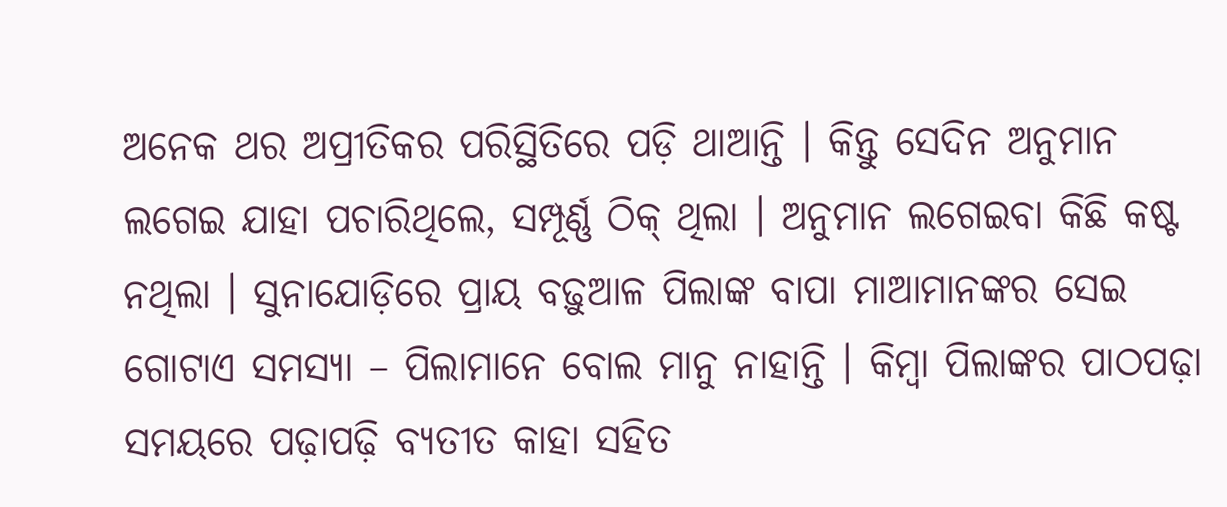ଅନେକ ଥର ଅପ୍ରୀତିକର ପରିସ୍ଥିତିରେ ପଡ଼ି ଥାଆନ୍ତି । କିନ୍ତୁ ସେଦିନ ଅନୁମାନ ଲଗେଇ ଯାହା ପଚାରିଥିଲେ, ସମ୍ପୂର୍ଣ୍ଣ ଠିକ୍ ଥିଲା । ଅନୁମାନ ଲଗେଇବା କିଛି କଷ୍ଟ ନଥିଲା । ସୁନାଯୋଡ଼ିରେ ପ୍ରାୟ ବଢ଼ୁଆଳ ପିଲାଙ୍କ ବାପା ମାଆମାନଙ୍କର ସେଇ ଗୋଟାଏ ସମସ୍ୟା – ପିଲାମାନେ ବୋଲ ମାନୁ ନାହାନ୍ତି । କିମ୍ବା ପିଲାଙ୍କର ପାଠପଢ଼ା ସମୟରେ ପଢ଼ାପଢ଼ି ବ୍ୟତୀତ କାହା ସହିତ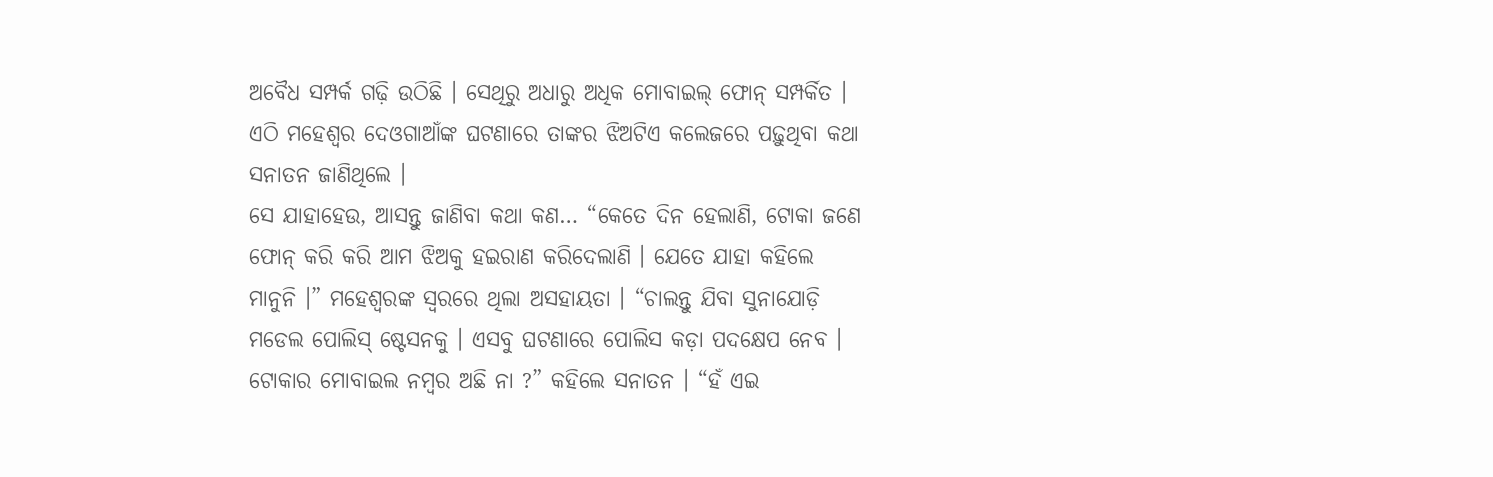ଅବୈଧ ସମ୍ପର୍କ ଗଢ଼ି ଉଠିଛି । ସେଥିରୁ ଅଧାରୁ ଅଧିକ ମୋବାଇଲ୍ ଫୋନ୍ ସମ୍ପର୍କିତ । ଏଠି ମହେଶ୍ଵର ଦେଓଗାଆଁଙ୍କ ଘଟଣାରେ ତାଙ୍କର ଝିଅଟିଏ କଲେଜରେ ପଢ଼ୁଥିବା କଥା ସନାତନ ଜାଣିଥିଲେ ।
ସେ ଯାହାହେଉ, ଆସନ୍ତୁ ଜାଣିବା କଥା କଣ… “କେତେ ଦିନ ହେଲାଣି, ଟୋକା ଜଣେ ଫୋନ୍ କରି କରି ଆମ ଝିଅକୁ ହଇରାଣ କରିଦେଲାଣି । ଯେତେ ଯାହା କହିଲେ ମାନୁନି ।” ମହେଶ୍ଵରଙ୍କ ସ୍ଵରରେ ଥିଲା ଅସହାୟତା । “ଚାଲନ୍ତୁ ଯିବା ସୁନାଯୋଡ଼ି ମଡେଲ ପୋଲିସ୍ ଷ୍ଟେସନକୁ । ଏସବୁ ଘଟଣାରେ ପୋଲିସ କଡ଼ା ପଦକ୍ଷେପ ନେବ । ଟୋକାର ମୋବାଇଲ ନମ୍ବର ଅଛି ନା ?” କହିଲେ ସନାତନ । “ହଁ ଏଇ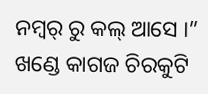ନମ୍ୱର୍ ରୁ କଲ୍ ଆସେ ।” ଖଣ୍ଡେ କାଗଜ ଚିରକୁଟି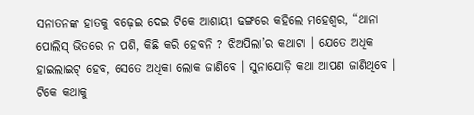ସନାତନଙ୍କ ହାତକୁ ବଢ଼େଇ ଦେଇ ଟିକେ ଆଶାୟୀ ଢଙ୍ଗରେ କହିଲେ ମହେଶ୍ଵର, “ଥାନା ପୋଲିସ୍ ଭିତରେ ନ ପଶି, କିଛି କରି ହେବନି ? ଝିଅପିଲା’ର କଥାଟା । ଯେତେ ଅଧିକ ହାଇଲାଇଟ୍ ହେବ, ସେତେ ଅଧିକା ଲୋକ ଜାଣିବେ । ସୁନାଯୋଡ଼ି କଥା ଆପଣ ଜାଣିଥିବେ । ଟିକେ କଥାକୁ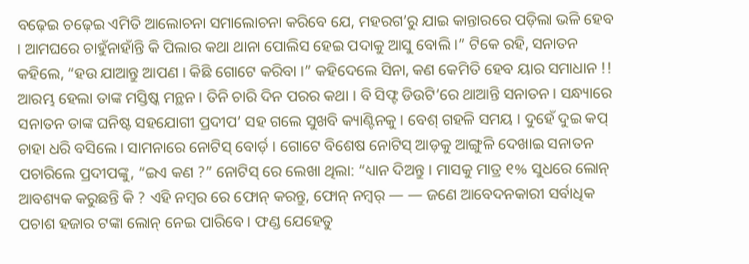ବଢ଼େଇ ଚଢ଼େଇ ଏମିତି ଆଲୋଚନା ସମାଲୋଚନା କରିବେ ଯେ, ମହରଗ’ରୁ ଯାଇ କାନ୍ତାରରେ ପଡ଼ିଲା ଭଳି ହେବ । ଆମଘରେ ଚାହୁଁନାହାଁନ୍ତି କି ପିଲାର କଥା ଥାନା ପୋଲିସ ହେଇ ପଦାକୁ ଆସୁ ବୋଲି ।” ଟିକେ ରହି, ସନାତନ କହିଲେ, “ହଉ ଯାଆନ୍ତୁ ଆପଣ । କିଛି ଗୋଟେ କରିବା ।” କହିଦେଲେ ସିନା, କଣ କେମିତି ହେବ ୟାର ସମାଧାନ !! ଆରମ୍ଭ ହେଲା ତାଙ୍କ ମସ୍ତିଷ୍କ ମନ୍ଥନ । ତିନି ଚାରି ଦିନ ପରର କଥା । ବି ସିଫ୍ଟ ଡିଉଟି’ରେ ଥାଆନ୍ତି ସନାତନ । ସନ୍ଧ୍ୟାରେ ସନାତନ ତାଙ୍କ ଘନିଷ୍ଟ ସହଯୋଗୀ ପ୍ରଦୀପ’ ସହ ଗଲେ ସୁଖବି କ୍ୟାଣ୍ଟିନକୁ । ବେଶ୍ ଗହଳି ସମୟ । ଦୁହେଁ ଦୁଇ କପ୍ ଚାହା ଧରି ବସିଲେ । ସାମନାରେ ନୋଟିସ୍ ବୋର୍ଡ଼ । ଗୋଟେ ବିଶେଷ ନୋଟିସ୍ ଆଡ଼କୁ ଆଙ୍ଗୁଳି ଦେଖାଇ ସନାତନ ପଚାରିଲେ ପ୍ରଦୀପଙ୍କୁ, “ଇଏ କଣ ?” ନୋଟିସ୍ ରେ ଲେଖା ଥିଲା: “ଧ୍ୟାନ ଦିଅନ୍ତୁ । ମାସକୁ ମାତ୍ର ୧% ସୁଧରେ ଲୋନ୍ ଆବଶ୍ୟକ କରୁଛନ୍ତି କି ? ଏହି ନମ୍ବର ରେ ଫୋନ୍ କରନ୍ତୁ, ଫୋନ୍ ନମ୍ୱର୍ — — ଜଣେ ଆବେଦନକାରୀ ସର୍ବାଧିକ ପଚାଶ ହଜାର ଟଙ୍କା ଲୋନ୍ ନେଇ ପାରିବେ । ଫଣ୍ଡ ଯେହେତୁ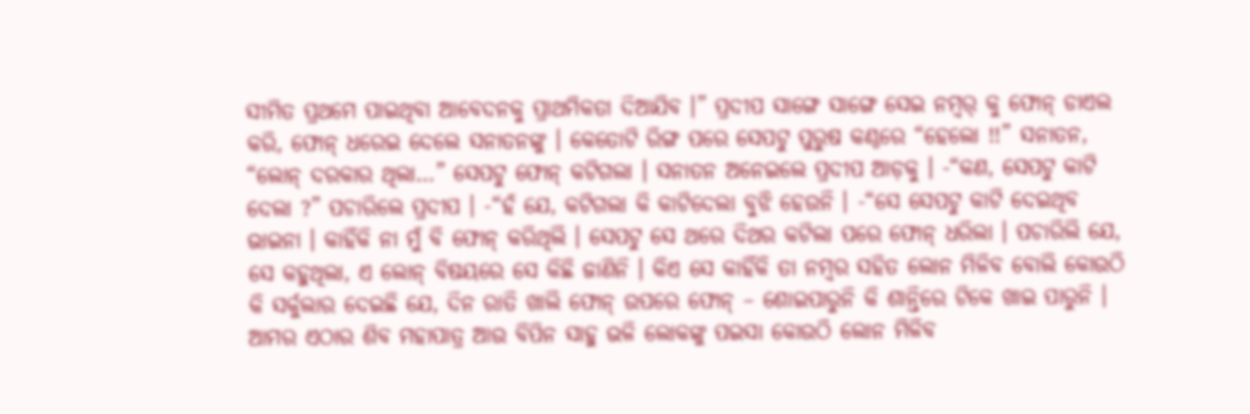ସୀମିତ ପ୍ରଥମେ ପାଇଥିବା ଆବେଦନକୁ ପ୍ରାଥମିକତା ଦିଆଯିବ ।” ପ୍ରଦୀପ ସାଙ୍ଗେ ସାଙ୍ଗେ ସେଇ ନମ୍ୱର୍ କୁ ଫୋନ୍ ଡାଏଲ କରି, ଫୋନ୍ ଧରେଇ ଦେଲେ ସନାତନଙ୍କୁ । କେତୋଟି ରିଙ୍ଗ ପରେ ସେପଟୁ ପୁରୁଷ କଣ୍ଠରେ “ହେଲୋ !!” ସନାତନ, “ଲୋନ୍ ଦରକାର ଥିଲା…” ସେପଟୁ ଫୋନ୍ କଟିଗଲା । ସନାତନ ଅନେଇଲେ ପ୍ରଦୀପ ଆଡ଼କୁ । -“କଣ, ସେପଟୁ କାଟି ଦେଲା ?” ପଚାରିଲେ ପ୍ରଦୀପ । -“ହଁ ଯେ, କଟିଗଲା କି କାଟିଦେଲା ବୁଝି ହେଉନି । -“ସେ ସେପଟୁ କାଟି ଦେଇଥିବ ଭାଇନା । କାହିଁକି ନା ମୁଁ ବି ଫୋନ୍ କରିଥିଲି । ସେପଟୁ ସେ ଥରେ ଦିଥର କଟିଲା ପରେ ଫୋନ୍ ଧରିଲା । ପଚାରିଲି ଯେ, ସେ କହୁଥିଲା, ଏ ଲୋନ୍ ବିଷୟରେ ସେ କିଛି ଜାଣିନି । କିଏ ସେ କାହିଁକି ତା ନମ୍ବର ସହିତ ଲୋନ ମିଳିବ ବୋଲି କୋଉଠି କି ସର୍କୁଲାର ଦେଇଛି ଯେ, ଦିନ ରାତି ଖାଲି ଫୋନ୍ ଉପରେ ଫୋନ୍ – ଶୋଇପାରୁନି କି ଶାନ୍ତିରେ ଟିକେ ଖାଇ ପାରୁନି । ଆମର ଏଠାର ଶିବ ମହାପାତ୍ର ଆଉ ବିପିନ ସାହୁ ଭଳି ଲୋକଙ୍କୁ ପଇସା କୋଉଠି ଲୋନ ମିଳିବ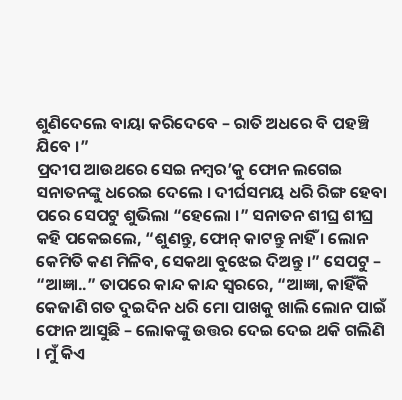ଶୁଣିଦେଲେ ବାୟା କରିଦେବେ – ରାତି ଅଧରେ ବି ପହଞ୍ଚି ଯିବେ ।”
ପ୍ରଦୀପ ଆଉଥରେ ସେଇ ନମ୍ୱର’କୁ ଫୋନ ଲଗେଇ ସନାତନଙ୍କୁ ଧରେଇ ଦେଲେ । ଦୀର୍ଘସମୟ ଧରି ରିଙ୍ଗ ହେବା ପରେ ସେପଟୁ ଶୁଭିଲା “ହେଲୋ ।” ସନାତନ ଶୀଘ୍ର ଶୀଘ୍ର କହି ପକେଇଲେ, “ଶୁଣନ୍ତୁ, ଫୋନ୍ କାଟନ୍ତୁ ନାହିଁ । ଲୋନ କେମିତି କଣ ମିଳିବ, ସେକଥା ବୁଝେଇ ଦିଅନ୍ତୁ ।” ସେପଟୁ – “ଆଜ୍ଞା..” ତାପରେ କାନ୍ଦ କାନ୍ଦ ସ୍ଵରରେ, “ଆଜ୍ଞା, କାହିଁକି କେଜାଣି ଗତ ଦୁଇଦିନ ଧରି ମୋ ପାଖକୁ ଖାଲି ଲୋନ ପାଇଁ ଫୋନ ଆସୁଛି – ଲୋକଙ୍କୁ ଉତ୍ତର ଦେଇ ଦେଇ ଥକି ଗଲିଣି । ମୁଁ କିଏ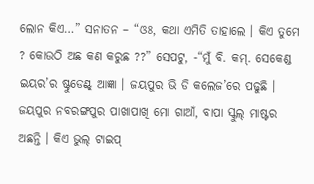ଲୋନ କିଏ…” ସନାତନ – “ଓଃ, କଥା ଏମିତି ତାହାଲେ । କିଏ ତୁମେ ? କୋଉଠି ଅଛ କଣ କରୁଛ ??” ସେପଟୁ, -“ମୁଁ ବି. କମ୍. ସେକେଣ୍ଡ ଇୟର’ର ଷ୍ଟୁଡେଣ୍ଟ୍ ଆଜ୍ଞା । ଜୟପୁର ଭି ଡି କଲେଜ’ରେ ପଢୁଛି । ଜୟପୁର ନବରଙ୍ଗପୁର ପାଖାପାଖି ମୋ ଗାଆଁ, ବାପା ସ୍କୁଲ୍ ମାଷ୍ଟର ଅଛନ୍ତି । କିଏ ଭୁଲ୍ ଟାଇପ୍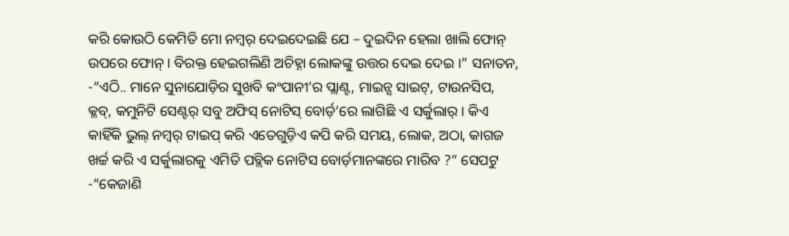କରି କୋଉଠି କେମିତି ମୋ ନମ୍ୱର୍ ଦେଇଦେଇଛି ଯେ – ଦୁଇଦିନ ହେଲା ଖାଲି ଫୋନ୍ ଉପରେ ଫୋନ୍ । ବିରକ୍ତ ହେଇଗଲିଣି ଅଚିହ୍ନା ଲୋକଙ୍କୁ ଉତ୍ତର ଦେଇ ଦେଇ ।” ସନାତନ, -“ଏଠି.. ମାନେ ସୁନାଯୋଡ଼ିର ସୁଖବି କଂପାନୀ’ର ପ୍ଲାଣ୍ଟ, ମାଇନ୍ସ ସାଇଟ୍, ଟାଉନସିପ, କ୍ଳବ୍, କମୁନିଟି ସେଣ୍ଟର୍ ସବୁ ଅଫିସ୍ ନୋଟିସ୍ ବୋର୍ଡ଼’ରେ ଲାଗିଛି ଏ ସର୍କୁଲାର୍ । କିଏ କାହିଁକି ଭୁଲ୍ ନମ୍ବର୍ ଟାଇପ୍ କରି ଏତେଗୁଡ଼ିଏ କପି କରି ସମୟ, ଲୋକ, ଅଠା, କାଗଜ ଖର୍ଚ୍ଚ କରି ଏ ସର୍କୁଲାରକୁ ଏମିତି ପବ୍ଲିକ ନୋଟିସ ବୋର୍ଡ଼ମାନଙ୍କରେ ମାରିବ ?” ସେପଟୁ -“କେଜାଣି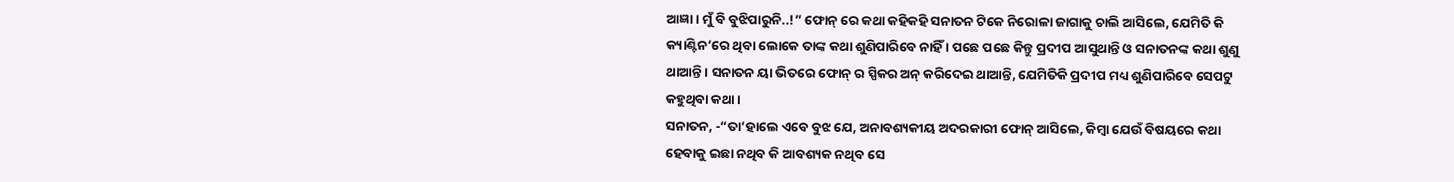ଆଜ୍ଞା । ମୁଁ ବି ବୁଝିପାରୁନି..!” ଫୋନ୍ ରେ କଥା କହିକହି ସନାତନ ଟିକେ ନିରୋଳା ଜାଗାକୁ ଚାଲି ଆସିଲେ, ଯେମିତି କି କ୍ୟାଣ୍ଟିନ’ରେ ଥିବା ଲୋକେ ତାଙ୍କ କଥା ଶୁଣିପାରିବେ ନାହିଁ । ପଛେ ପଛେ କିନ୍ତୁ ପ୍ରଦୀପ ଆସୁଥାନ୍ତି ଓ ସନାତନଙ୍କ କଥା ଶୁଣୁ ଥାଆନ୍ତି । ସନାତନ ୟା ଭିତରେ ଫୋନ୍ ର ସ୍ପିକର ଅନ୍ କରିଦେଇ ଥାଆନ୍ତି, ଯେମିତିକି ପ୍ରଦୀପ ମଧ୍ୟ ଶୁଣିପାରିବେ ସେପଟୁ କହୁଥିବା କଥା ।
ସନାତନ, -“ତା’ହାଲେ ଏବେ ବୁଝ ଯେ, ଅନାବଶ୍ୟକୀୟ ଅଦରକାରୀ ଫୋନ୍ ଆସିଲେ, କିମ୍ୱା ଯେଉଁ ବିଷୟରେ କଥା ହେବାକୁ ଇଛା ନଥିବ କି ଆବଶ୍ୟକ ନଥିବ ସେ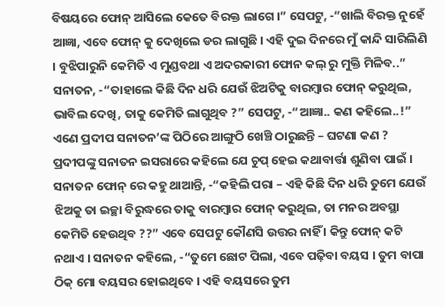ବିଷୟରେ ଫୋନ୍ ଆସିଲେ କେତେ ବିରକ୍ତ ଲାଗେ ।” ସେପଟୁ, -“ଖାଲି ବିରକ୍ତ ନୁହେଁ ଆଜ୍ଞା, ଏବେ ଫୋନ୍ କୁ ଦେଖିଲେ ଡର ଲାଗୁଛି । ଏହି ଦୁଇ ଦିନରେ ମୁଁ କାନ୍ଦି ସାରିଲିଣି । ବୁଝିପାରୁନି କେମିତି ଏ ମୁଣ୍ଡବଥା ଏ ଅଦରକାରୀ ଫୋନ କଲ୍ ରୁ ମୁକ୍ତି ମିଳିବ..” ସନାତନ, -“ତାହାଲେ କିଛି ଦିନ ଧରି ଯେଉଁ ଝିଅଟିକୁ ବାରମ୍ବାର ଫୋନ୍ କରୁଥିଲ, ଭାବିଲ ଦେଖି, ତାକୁ କେମିତି ଲାଗୁଥିବ ?” ସେପଟୁ, -“ଆଜ୍ଞା.. କଣ କହିଲେ..!” ଏଣେ ପ୍ରଦୀପ ସନାତନ’ଙ୍କ ପିଠିରେ ଆଙ୍ଗୁଠି ଖେଞ୍ଚି ଠାରୁଛନ୍ତି – ଘଟଣା କଣ ? ପ୍ରଦୀପଙ୍କୁ ସନାତନ ଇସରାରେ କହିଲେ ଯେ ଚୁପ୍ ହେଇ କଥାବାର୍ତ୍ତା ଶୁଣିବା ପାଇଁ । ସନାତନ ଫୋନ୍ ରେ କହୁ ଥାଆନ୍ତି, -“କହିଲି ପରା – ଏହି କିଛି ଦିନ ଧରି ତୁମେ ଯେଉଁ ଝିଅକୁ ତା ଇଚ୍ଛା ବିରୁଦ୍ଧରେ ତାକୁ ବାରମ୍ବାର ଫୋନ୍ କରୁଥିଲ, ତା ମନର ଅବସ୍ଥା କେମିତି ହେଉଥିବ ??” ଏବେ ସେପଟୁ କୌଣସି ଉତ୍ତର ନାହିଁ । କିନ୍ତୁ ଫୋନ୍ କଟି ନଥାଏ । ସନାତନ କହିଲେ, -“ତୁମେ ଛୋଟ ପିଲା, ଏବେ ପଢ଼ିବା ବୟସ । ତୁମ ବାପା ଠିକ୍ ମୋ ବୟସର ହୋଇଥିବେ । ଏହି ବୟସରେ ତୁମ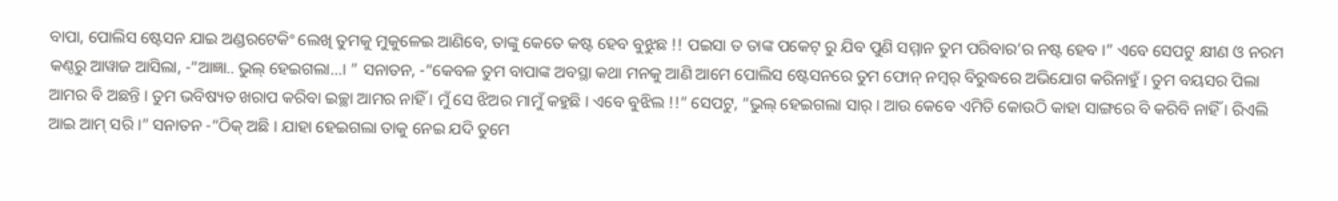ବାପା, ପୋଲିସ ଷ୍ଟେସନ ଯାଇ ଅଣ୍ଡରଟେକିଂ ଲେଖି ତୁମକୁ ମୁକୁଳେଇ ଆଣିବେ, ତାଙ୍କୁ କେତେ କଷ୍ଟ ହେବ ବୁଝୁଛ !! ପଇସା ତ ତାଙ୍କ ପକେଟ୍ ରୁ ଯିବ ପୁଣି ସମ୍ମାନ ତୁମ ପରିବାର’ର ନଷ୍ଟ ହେବ ।” ଏବେ ସେପଟୁ କ୍ଷୀଣ ଓ ନରମ କଣ୍ଠରୁ ଆୱାଜ ଆସିଲା, -“ଆଜ୍ଞା.. ଭୁଲ୍ ହେଇଗଲା…। ” ସନାତନ, -“କେବଳ ତୁମ ବାପାଙ୍କ ଅବସ୍ଥା କଥା ମନକୁ ଆଣି ଆମେ ପୋଲିସ ଷ୍ଟେସନରେ ତୁମ ଫୋନ୍ ନମ୍ବର୍ ବିରୁଦ୍ଧରେ ଅଭିଯୋଗ କରିନାହୁଁ । ତୁମ ବୟସର ପିଲା ଆମର ବି ଅଛନ୍ତି । ତୁମ ଭବିଷ୍ୟତ ଖରାପ କରିବା ଇଚ୍ଛା ଆମର ନାହିଁ । ମୁଁ ସେ ଝିଅର ମାମୁଁ କହୁଛି । ଏବେ ବୁଝିଲ !!” ସେପଟୁ, “ଭୁଲ୍ ହେଇଗଲା ସାର୍ । ଆଉ କେବେ ଏମିତି କୋଉଠି କାହା ସାଙ୍ଗରେ ବି କରିବି ନାହିଁ । ରିଏଲି ଆଇ ଆମ୍ ସରି ।” ସନାତନ -“ଠିକ୍ ଅଛି । ଯାହା ହେଇଗଲା ତାକୁ ନେଇ ଯଦି ତୁମେ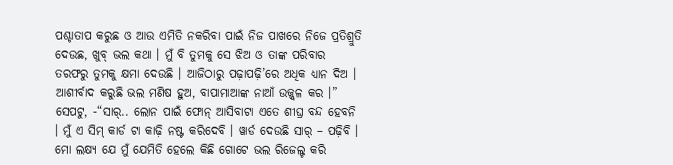ପଶ୍ଚାତାପ କରୁଛ ଓ ଆଉ ଏମିତି ନକରିବା ପାଇଁ ନିଜ ପାଖରେ ନିଜେ ପ୍ରତିଶ୍ରୁତି ଦେଉଛ, ଖୁବ୍ ଭଲ କଥା । ମୁଁ ବି ତୁମକୁ ସେ ଝିଅ ଓ ତାଙ୍କ ପରିବାର ତରଫରୁ ତୁମକୁ କ୍ଷମା ଦେଉଛି । ଆଜିଠାରୁ ପଢ଼ାପଢ଼ି’ରେ ଅଧିକ ଧ୍ୟାନ ଦିଅ । ଆଶୀର୍ବାଦ କରୁଛି ଭଲ ମଣିଷ ହୁଅ, ବାପାମାଆଙ୍କ ନାଆଁ ଉଜ୍ଜ୍ବଳ କର ।” ସେପଟୁ, -“ସାର୍.. ଲୋନ ପାଇଁ ଫୋନ୍ ଆସିବାଟା ଏତେ ଶୀଘ୍ର ବନ୍ଦ ହେବନି । ମୁଁ ଏ ସିମ୍ କାର୍ଡ ଟା କାଢ଼ି ନଷ୍ଟ କରିଦେବି । ୱାର୍ଡ ଦେଉଛି ସାର୍ – ପଢ଼ିବି । ମୋ ଲକ୍ଷ୍ୟ ଯେ ମୁଁ ଯେମିତି ହେଲେ କିଛି ଗୋଟେ ଭଲ ରିଜେଲ୍ଟ କରି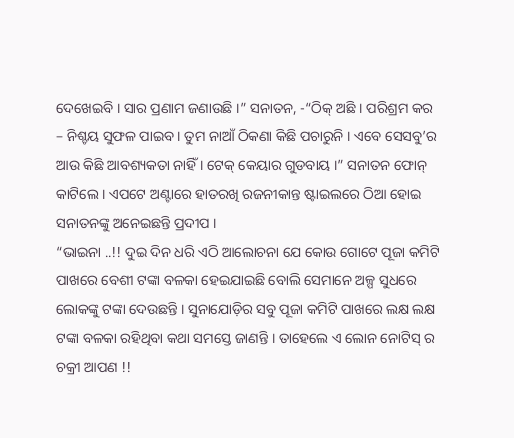ଦେଖେଇବି । ସାର ପ୍ରଣାମ ଜଣାଉଛି ।” ସନାତନ, -“ଠିକ୍ ଅଛି । ପରିଶ୍ରମ କର – ନିଶ୍ଚୟ ସୁଫଳ ପାଇବ । ତୁମ ନାଆଁ ଠିକଣା କିଛି ପଚାରୁନି । ଏବେ ସେସବୁ’ର ଆଉ କିଛି ଆବଶ୍ୟକତା ନାହିଁ । ଟେକ୍ କେୟାର ଗୁଡବାୟ ।” ସନାତନ ଫୋନ୍ କାଟିଲେ । ଏପଟେ ଅଣ୍ଟାରେ ହାତରଖି ରଜନୀକାନ୍ତ ଷ୍ଟାଇଲରେ ଠିଆ ହୋଇ ସନାତନଙ୍କୁ ଅନେଇଛନ୍ତି ପ୍ରଦୀପ ।
“ଭାଇନା ..!! ଦୁଇ ଦିନ ଧରି ଏଠି ଆଲୋଚନା ଯେ କୋଉ ଗୋଟେ ପୂଜା କମିଟି ପାଖରେ ବେଶୀ ଟଙ୍କା ବଳକା ହେଇଯାଇଛି ବୋଲି ସେମାନେ ଅଳ୍ପ ସୁଧରେ ଲୋକଙ୍କୁ ଟଙ୍କା ଦେଉଛନ୍ତି । ସୁନାଯୋଡ଼ିର ସବୁ ପୂଜା କମିଟି ପାଖରେ ଲକ୍ଷ ଲକ୍ଷ ଟଙ୍କା ବଳକା ରହିଥିବା କଥା ସମସ୍ତେ ଜାଣନ୍ତି । ତାହେଲେ ଏ ଲୋନ ନୋଟିସ୍ ର ଚକ୍ରୀ ଆପଣ !!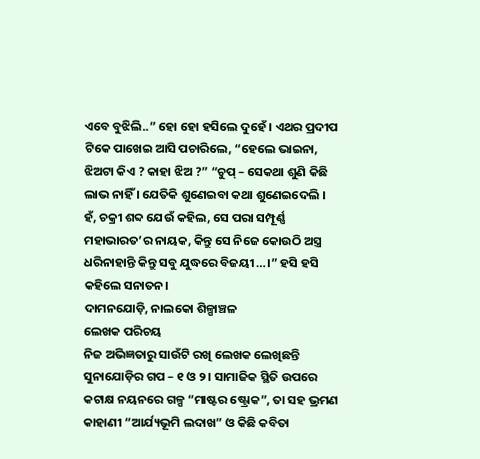ଏବେ ବୁଝିଲି..” ହୋ ହୋ ହସିଲେ ଦୁହେଁ । ଏଥର ପ୍ରଦୀପ ଟିକେ ପାଖେଇ ଆସି ପଚାରିଲେ, “ହେଲେ ଭାଇନା, ଝିଅଟା କିଏ ? କାହା ଝିଅ ?” “ଚୁପ୍ – ସେକଥା ଶୁଣି କିଛି ଲାଭ ନାହିଁ । ଯେତିକି ଶୁଣେଇବା କଥା ଶୁଣେଇଦେଲି । ହଁ, ଚକ୍ରୀ ଶବ୍ଦ ଯେଉଁ କହିଲ, ସେ ପରା ସମ୍ପୂର୍ଣ୍ଣ ମହାଭାରତ’ର ନାୟକ, କିନ୍ତୁ ସେ ନିଜେ କୋଉଠି ଅସ୍ତ୍ର ଧରିନାହାନ୍ତି କିନ୍ତୁ ସବୁ ଯୁଦ୍ଧରେ ବିଜୟୀ…।” ହସି ହସି କହିଲେ ସନାତନ।
ଦାମନଯୋଡ଼ି, ନାଲକୋ ଶିଳ୍ପାଞ୍ଚଳ
ଲେଖକ ପରିଚୟ
ନିଜ ଅଭିଜ୍ଞତାରୁ ସାଉଁଟି ରଖି ଲେଖକ ଲେଖିଛନ୍ତି ସୁନାଯୋଡ଼ିର ଗପ – ୧ ଓ ୨ । ସାମାଜିକ ସ୍ଥିତି ଉପରେ କଟାକ୍ଷ ନୟନରେ ଗଳ୍ପ “ମାଷ୍ଟର ଷ୍ଟ୍ରୋକ”, ତା ସହ ଭ୍ରମଣ କାହାଣୀ “ଆର୍ଯ୍ୟଭୂମି ଲଦାଖ” ଓ କିଛି କବିତା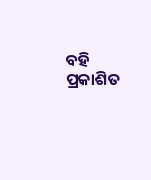ବହି ପ୍ରକାଶିତ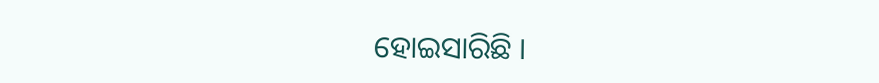ହୋଇସାରିଛି ।